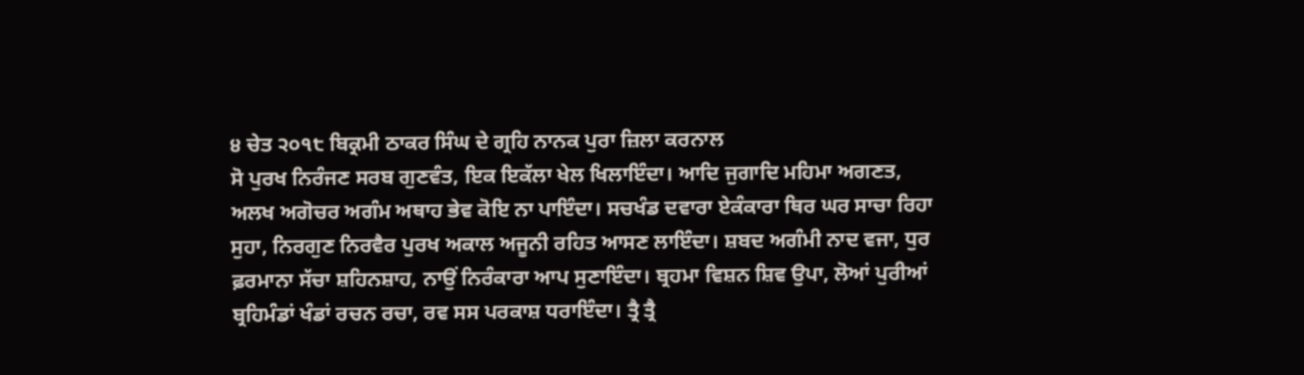੪ ਚੇਤ ੨੦੧੮ ਬਿਕ੍ਰਮੀ ਠਾਕਰ ਸਿੰਘ ਦੇ ਗ੍ਰਹਿ ਨਾਨਕ ਪੁਰਾ ਜ਼ਿਲਾ ਕਰਨਾਲ
ਸੋ ਪੁਰਖ ਨਿਰੰਜਣ ਸਰਬ ਗੁਣਵੰਤ, ਇਕ ਇਕੱਲਾ ਖੇਲ ਖਿਲਾਇੰਦਾ। ਆਦਿ ਜੁਗਾਦਿ ਮਹਿਮਾ ਅਗਣਤ, ਅਲਖ ਅਗੋਚਰ ਅਗੰਮ ਅਥਾਹ ਭੇਵ ਕੋਇ ਨਾ ਪਾਇੰਦਾ। ਸਚਖੰਡ ਦਵਾਰਾ ਏਕੰਕਾਰਾ ਥਿਰ ਘਰ ਸਾਚਾ ਰਿਹਾ ਸੁਹਾ, ਨਿਰਗੁਣ ਨਿਰਵੈਰ ਪੁਰਖ ਅਕਾਲ ਅਜੂਨੀ ਰਹਿਤ ਆਸਣ ਲਾਇੰਦਾ। ਸ਼ਬਦ ਅਗੰਮੀ ਨਾਦ ਵਜਾ, ਧੁਰ ਫ਼ਰਮਾਨਾ ਸੱਚਾ ਸ਼ਹਿਨਸ਼ਾਹ, ਨਾਉਂ ਨਿਰੰਕਾਰਾ ਆਪ ਸੁਣਾਇੰਦਾ। ਬ੍ਰਹਮਾ ਵਿਸ਼ਨ ਸ਼ਿਵ ਉਪਾ, ਲੋਆਂ ਪੁਰੀਆਂ ਬ੍ਰਹਿਮੰਡਾਂ ਖੰਡਾਂ ਰਚਨ ਰਚਾ, ਰਵ ਸਸ ਪਰਕਾਸ਼ ਧਰਾਇੰਦਾ। ਤ੍ਰੈ ਤ੍ਰੈ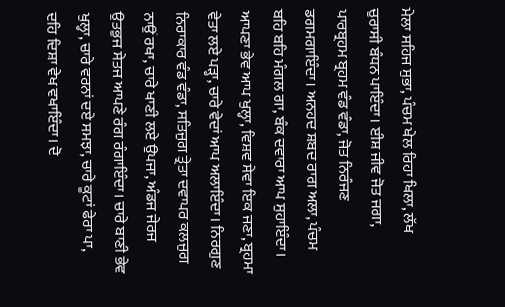ਮੇਲਾ ਸਹਿਜ ਸੁਭਾ, ਪੰਚਮ ਖੇਲ ਰਿਹਾ ਖਿਲਾ, ਲੱਖ ਚੁਰਾਸੀ ਬੰਧਨ ਪਾਇੰਦਾ। ਈਸ਼ ਜੀਵ ਜੋਤ ਜਗਾ, ਪਾਰਬ੍ਰਹਮ ਬ੍ਰਹਮ ਵੰਡ ਵੰਡਾ, ਜੋਤ ਨਿਰੰਜਣ ਡਗਮਗਾਇੰਦਾ। ਅਨਹਦ ਸ਼ਬਦ ਰਾਗ ਅਲਾ, ਪੰਚਮ ਬਹਿ ਬਹਿ ਮੰਗਲ ਗਾ, ਬੰਕ ਦਵਾਰਾ ਆਪ ਸੁਹਾਇੰਦਾ। ਆਪਣਾ ਭੇਵ ਆਪ ਖੁਲ੍ਹਾ, ਵਿਸ਼ਵ ਸੇਵਾ ਇਕ ਜਣਾ, ਬ੍ਰਹਮਾ ਵੇਤਾ ਲਏ ਪੜ੍ਹਾ, ਚਾਰੇ ਵੇਦਾਂ ਆਪ ਅਲਾਇੰਦਾ। ਨਿਰਗੁਣ ਨਿਰਾਕਾਰ ਵੰਡ ਵੰਡਾ, ਸਤਿਜੁਗ ਤ੍ਰੇਤਾ ਦਵਾਪਰ ਕਲਜੁਗ ਨਾਉਂ ਰਖਾ, ਚਾਰੇ ਖਾਣੀ ਲਏ ਉਪਜਾ, ਅੰਡਜ ਜੇਰਜ ਉਤਭੁਜ ਸੇਤਜ ਆਪਣੇ ਰੰਗ ਰੰਗਾਇੰਦਾ। ਚਾਰੇ ਬਾਣੀ ਭੇਵ ਖੁਲ੍ਹਾ, ਚਾਰੇ ਵਰਨਾਂ ਦਏ ਸਮਝਾ, ਚਾਰੇ ਕੂਟਾਂ ਫੇਰਾ ਪਾ, ਦਹਿ ਦਿਸ਼ਾ ਵੇਖ ਵਖਾਇੰਦਾ। ਦੋ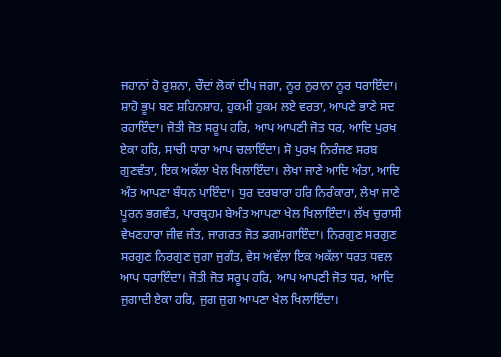ਜਹਾਨਾਂ ਹੋ ਰੁਸ਼ਨਾ, ਚੌਦਾਂ ਲੋਕਾਂ ਦੀਪ ਜਗਾ, ਨੂਰ ਨੁਰਾਨਾ ਨੂਰ ਧਰਾਇੰਦਾ। ਸ਼ਾਹੋ ਭੂਪ ਬਣ ਸ਼ਹਿਨਸ਼ਾਹ, ਹੁਕਮੀ ਹੁਕਮ ਲਏ ਵਰਤਾ, ਆਪਣੇ ਭਾਣੇ ਸਦ ਰਹਾਇੰਦਾ। ਜੋਤੀ ਜੋਤ ਸਰੂਪ ਹਰਿ, ਆਪ ਆਪਣੀ ਜੋਤ ਧਰ, ਆਦਿ ਪੁਰਖ ਏਕਾ ਹਰਿ, ਸਾਚੀ ਧਾਰਾ ਆਪ ਚਲਾਇੰਦਾ। ਸੋ ਪੁਰਖ ਨਿਰੰਜਣ ਸਰਬ ਗੁਣਵੰਤਾ, ਇਕ ਅਕੱਲਾ ਖੇਲ ਖਿਲਾਇੰਦਾ। ਲੇਖਾ ਜਾਣੇ ਆਦਿ ਅੰਤਾ, ਆਦਿ ਅੰਤ ਆਪਣਾ ਬੰਧਨ ਪਾਇੰਦਾ। ਧੁਰ ਦਰਬਾਰਾ ਹਰਿ ਨਿਰੰਕਾਰਾ, ਲੇਖਾ ਜਾਣੇ ਪੂਰਨ ਭਗਵੰਤ, ਪਾਰਬ੍ਰਹਮ ਬੇਅੰਤ ਆਪਣਾ ਖੇਲ ਖਿਲਾਇੰਦਾ। ਲੱਖ ਚੁਰਾਸੀ ਵੇਖਣਹਾਰਾ ਜੀਵ ਜੰਤ, ਜਾਗਰਤ ਜੋਤ ਡਗਮਗਾਇੰਦਾ। ਨਿਰਗੁਣ ਸਰਗੁਣ ਸਰਗੁਣ ਨਿਰਗੁਣ ਜੁਗਾ ਜੁਗੰਤ, ਵੇਸ ਅਵੱਲਾ ਇਕ ਅਕੱਲਾ ਧਰਤ ਧਵਲ ਆਪ ਧਰਾਇੰਦਾ। ਜੋਤੀ ਜੋਤ ਸਰੂਪ ਹਰਿ, ਆਪ ਆਪਣੀ ਜੋਤ ਧਰ, ਆਦਿ ਜੁਗਾਦੀ ਏਕਾ ਹਰਿ, ਜੁਗ ਜੁਗ ਆਪਣਾ ਖੇਲ ਖਿਲਾਇੰਦਾ।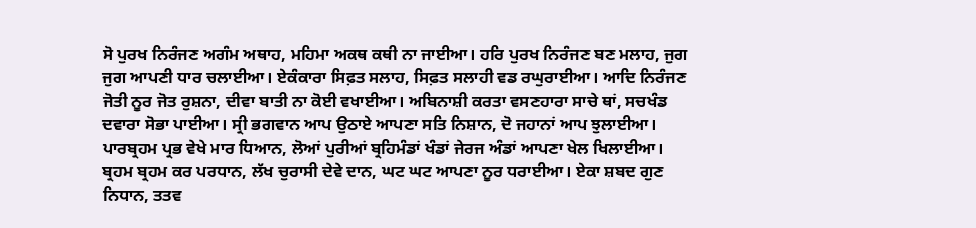ਸੋ ਪੁਰਖ ਨਿਰੰਜਣ ਅਗੰਮ ਅਥਾਹ, ਮਹਿਮਾ ਅਕਥ ਕਥੀ ਨਾ ਜਾਈਆ। ਹਰਿ ਪੁਰਖ ਨਿਰੰਜਣ ਬਣ ਮਲਾਹ, ਜੁਗ ਜੁਗ ਆਪਣੀ ਧਾਰ ਚਲਾਈਆ। ਏਕੰਕਾਰਾ ਸਿਫ਼ਤ ਸਲਾਹ, ਸਿਫ਼ਤ ਸਲਾਹੀ ਵਡ ਰਘੁਰਾਈਆ। ਆਦਿ ਨਿਰੰਜਣ ਜੋਤੀ ਨੂਰ ਜੋਤ ਰੁਸ਼ਨਾ, ਦੀਵਾ ਬਾਤੀ ਨਾ ਕੋਈ ਵਖਾਈਆ। ਅਬਿਨਾਸ਼ੀ ਕਰਤਾ ਵਸਣਹਾਰਾ ਸਾਚੇ ਥਾਂ, ਸਚਖੰਡ ਦਵਾਰਾ ਸੋਭਾ ਪਾਈਆ। ਸ੍ਰੀ ਭਗਵਾਨ ਆਪ ਉਠਾਏ ਆਪਣਾ ਸਤਿ ਨਿਸ਼ਾਨ, ਦੋ ਜਹਾਨਾਂ ਆਪ ਝੁਲਾਈਆ। ਪਾਰਬ੍ਰਹਮ ਪ੍ਰਭ ਵੇਖੇ ਮਾਰ ਧਿਆਨ, ਲੋਆਂ ਪੁਰੀਆਂ ਬ੍ਰਹਿਮੰਡਾਂ ਖੰਡਾਂ ਜੇਰਜ ਅੰਡਾਂ ਆਪਣਾ ਖੇਲ ਖਿਲਾਈਆ। ਬ੍ਰਹਮ ਬ੍ਰਹਮ ਕਰ ਪਰਧਾਨ, ਲੱਖ ਚੁਰਾਸੀ ਦੇਵੇ ਦਾਨ, ਘਟ ਘਟ ਆਪਣਾ ਨੂਰ ਧਰਾਈਆ। ਏਕਾ ਸ਼ਬਦ ਗੁਣ ਨਿਧਾਨ, ਤਤਵ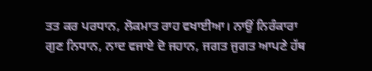ਤਤ ਕਰ ਪਰਧਾਨ, ਲੋਕਮਾਤ ਰਾਹ ਵਖਾਈਆ। ਨਾਉਂ ਨਿਰੰਕਾਰਾ ਗੁਣ ਨਿਧਾਨ, ਨਾਦ ਵਜਾਏ ਦੋ ਜਹਾਨ, ਜਗਤ ਜੁਗਤ ਆਪਣੇ ਹੱਥ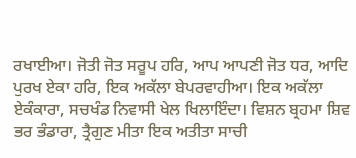ਰਖਾਈਆ। ਜੋਤੀ ਜੋਤ ਸਰੂਪ ਹਰਿ, ਆਪ ਆਪਣੀ ਜੋਤ ਧਰ, ਆਦਿ ਪੁਰਖ ਏਕਾ ਹਰਿ, ਇਕ ਅਕੱਲਾ ਬੇਪਰਵਾਹੀਆ। ਇਕ ਅਕੱਲਾ ਏਕੰਕਾਰਾ, ਸਚਖੰਡ ਨਿਵਾਸੀ ਖੇਲ ਖਿਲਾਇੰਦਾ। ਵਿਸ਼ਨ ਬ੍ਰਹਮਾ ਸ਼ਿਵ ਭਰ ਭੰਡਾਰਾ, ਤ੍ਰੈਗੁਣ ਮੀਤਾ ਇਕ ਅਤੀਤਾ ਸਾਚੀ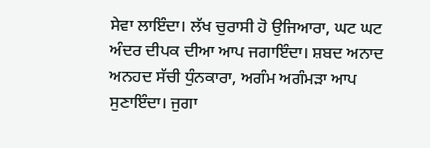ਸੇਵਾ ਲਾਇੰਦਾ। ਲੱਖ ਚੁਰਾਸੀ ਹੋ ਉਜਿਆਰਾ, ਘਟ ਘਟ ਅੰਦਰ ਦੀਪਕ ਦੀਆ ਆਪ ਜਗਾਇੰਦਾ। ਸ਼ਬਦ ਅਨਾਦ ਅਨਹਦ ਸੱਚੀ ਧੁੰਨਕਾਰਾ, ਅਗੰਮ ਅਗੰਮੜਾ ਆਪ ਸੁਣਾਇੰਦਾ। ਜੁਗਾ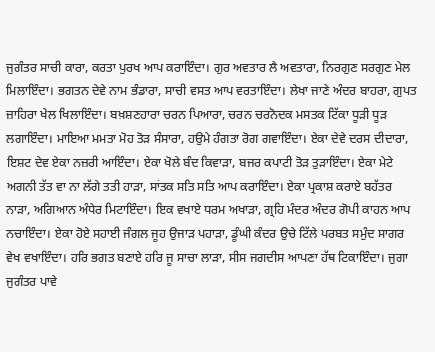ਜੁਗੰਤਰ ਸਾਚੀ ਕਾਰਾ, ਕਰਤਾ ਪੁਰਖ ਆਪ ਕਰਾਇੰਦਾ। ਗੁਰ ਅਵਤਾਰ ਲੈ ਅਵਤਾਰਾ, ਨਿਰਗੁਣ ਸਰਗੁਣ ਮੇਲ ਮਿਲਾਇੰਦਾ। ਭਗਤਨ ਦੇਵੇ ਨਾਮ ਭੰਡਾਰਾ, ਸਾਚੀ ਵਸਤ ਆਪ ਵਰਤਾਇੰਦਾ। ਲੇਖਾ ਜਾਣੇ ਅੰਦਰ ਬਾਹਰਾ, ਗੁਪਤ ਜ਼ਾਹਿਰਾ ਖੇਲ ਖਿਲਾਇੰਦਾ। ਬਖ਼ਸ਼ਣਹਾਰਾ ਚਰਨ ਪਿਆਰਾ, ਚਰਨ ਚਰਨੋਦਕ ਮਸਤਕ ਟਿੱਕਾ ਧੂੜੀ ਧੂੜ ਲਗਾਇੰਦਾ। ਮਾਇਆ ਮਮਤਾ ਮੋਹ ਤੋੜ ਸੰਸਾਰਾ, ਹਉਮੇ ਹੰਗਤਾ ਰੋਗ ਗਵਾਇੰਦਾ। ਏਕਾ ਦੇਵੇ ਦਰਸ ਦੀਦਾਰਾ, ਇਸ਼ਟ ਦੇਵ ਏਕਾ ਨਜ਼ਰੀ ਆਇੰਦਾ। ਏਕਾ ਖੋਲੇ ਬੰਦ ਕਿਵਾੜਾ, ਬਜਰ ਕਪਾਟੀ ਤੋੜ ਤੁੜਾਇੰਦਾ। ਏਕਾ ਮੇਟੇ ਅਗਨੀ ਤੱਤ ਵਾ ਨਾ ਲੱਗੇ ਤਤੀ ਹਾੜਾ, ਸਾਂਤਕ ਸਤਿ ਸਤਿ ਆਪ ਕਰਾਇੰਦਾ। ਏਕਾ ਪ੍ਰਕਾਸ਼ ਕਰਾਏ ਬਹੱਤਰ ਨਾੜਾ, ਅਗਿਆਨ ਅੰਧੇਰ ਮਿਟਾਇੰਦਾ। ਇਕ ਵਖਾਏ ਧਰਮ ਅਖਾੜਾ, ਗ੍ਰਹਿ ਮੰਦਰ ਅੰਦਰ ਗੋਪੀ ਕਾਹਨ ਆਪ ਨਚਾਇੰਦਾ। ਏਕਾ ਹੋਏ ਸਹਾਈ ਜੰਗਲ ਜੂਹ ਉਜਾੜ ਪਹਾੜਾ, ਡੂੰਘੀ ਕੰਦਰ ਉਚੇ ਟਿੱਲੇ ਪਰਬਤ ਸਮੁੰਦ ਸਾਗਰ ਵੇਖ ਵਖਾਇੰਦਾ। ਹਰਿ ਭਗਤ ਬਣਾਏ ਹਰਿ ਜੂ ਸਾਚਾ ਲਾੜਾ, ਸੀਸ ਜਗਦੀਸ ਆਪਣਾ ਹੱਥ ਟਿਕਾਇੰਦਾ। ਜੁਗਾ ਜੁਗੰਤਰ ਪਾਵੇ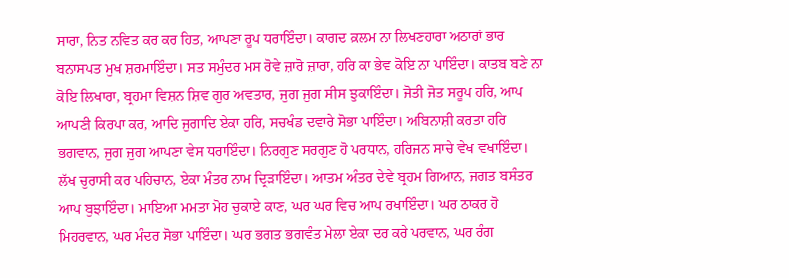ਸਾਰਾ, ਨਿਤ ਨਵਿਤ ਕਰ ਕਰ ਹਿਤ, ਆਪਣਾ ਰੂਪ ਧਰਾਇੰਦਾ। ਕਾਗਦ ਕ਼ਲਮ ਨਾ ਲਿਖਣਹਾਰਾ ਅਠਾਰਾਂ ਭਾਰ ਬਨਾਸਪਤ ਮੁਖ ਸ਼ਰਮਾਇੰਦਾ। ਸਤ ਸਮੁੰਦਰ ਮਸ ਰੋਵੇ ਜ਼ਾਰੋ ਜ਼ਾਰਾ, ਹਰਿ ਕਾ ਭੇਵ ਕੋਇ ਨਾ ਪਾਇੰਦਾ। ਕਾਤਬ ਬਣੇ ਨਾ ਕੋਇ ਲਿਖਾਰਾ, ਬ੍ਰਹਮਾ ਵਿਸ਼ਨ ਸ਼ਿਵ ਗੁਰ ਅਵਤਾਰ, ਜੁਗ ਜੁਗ ਸੀਸ ਝੁਕਾਇੰਦਾ। ਜੋਤੀ ਜੋਤ ਸਰੂਪ ਹਰਿ, ਆਪ ਆਪਣੀ ਕਿਰਪਾ ਕਰ, ਆਦਿ ਜੁਗਾਦਿ ਏਕਾ ਹਰਿ, ਸਚਖੰਡ ਦਵਾਰੇ ਸੋਭਾ ਪਾਇੰਦਾ। ਅਬਿਨਾਸ਼ੀ ਕਰਤਾ ਹਰਿ ਭਗਵਾਨ, ਜੁਗ ਜੁਗ ਆਪਣਾ ਵੇਸ ਧਰਾਇੰਦਾ। ਨਿਰਗੁਣ ਸਰਗੁਣ ਹੋ ਪਰਧਾਨ, ਹਰਿਜਨ ਸਾਚੇ ਵੇਖ ਵਖਾਇੰਦਾ। ਲੱਖ ਚੁਰਾਸੀ ਕਰ ਪਹਿਚਾਨ, ਏਕਾ ਮੰਤਰ ਨਾਮ ਦ੍ਰਿੜਾਇੰਦਾ। ਆਤਮ ਅੰਤਰ ਦੇਵੇ ਬ੍ਰਹਮ ਗਿਆਨ, ਜਗਤ ਬਸੰਤਰ ਆਪ ਬੁਝਾਇੰਦਾ। ਮਾਇਆ ਮਮਤਾ ਮੋਹ ਚੁਕਾਏ ਕਾਣ, ਘਰ ਘਰ ਵਿਚ ਆਪ ਰਖਾਇੰਦਾ। ਘਰ ਠਾਕਰ ਹੋ ਮਿਹਰਵਾਨ, ਘਰ ਮੰਦਰ ਸੋਭਾ ਪਾਇੰਦਾ। ਘਰ ਭਗਤ ਭਗਵੰਤ ਮੇਲਾ ਏਕਾ ਦਰ ਕਰੇ ਪਰਵਾਨ, ਘਰ ਰੰਗ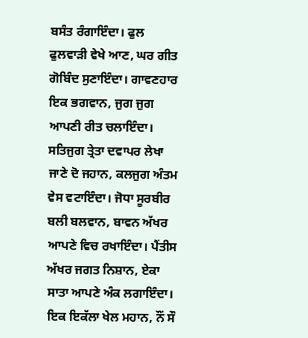ਬਸੰਤ ਰੰਗਾਇੰਦਾ। ਫੁਲ ਫੁਲਵਾੜੀ ਵੇਖੇ ਆਣ, ਘਰ ਗੀਤ ਗੋਬਿੰਦ ਸੁਣਾਇੰਦਾ। ਗਾਵਣਹਾਰ ਇਕ ਭਗਵਾਨ, ਜੁਗ ਜੁਗ ਆਪਣੀ ਰੀਤ ਚਲਾਇੰਦਾ। ਸਤਿਜੁਗ ਤ੍ਰੇਤਾ ਦਵਾਪਰ ਲੇਖਾ ਜਾਣੇ ਦੋ ਜਹਾਨ, ਕਲਜੁਗ ਅੰਤਮ ਵੇਸ ਵਟਾਇੰਦਾ। ਜੋਧਾ ਸੂਰਬੀਰ ਬਲੀ ਬਲਵਾਨ, ਬਾਵਨ ਅੱਖਰ ਆਪਣੇ ਵਿਚ ਰਖਾਇੰਦਾ। ਪੈਂਤੀਸ ਅੱਖਰ ਜਗਤ ਨਿਸ਼ਾਨ, ਏਕਾ ਸਾਤਾ ਆਪਣੇ ਅੰਕ ਲਗਾਇੰਦਾ। ਇਕ ਇਕੱਲਾ ਖੇਲ ਮਹਾਨ, ਨੌਂ ਸੌ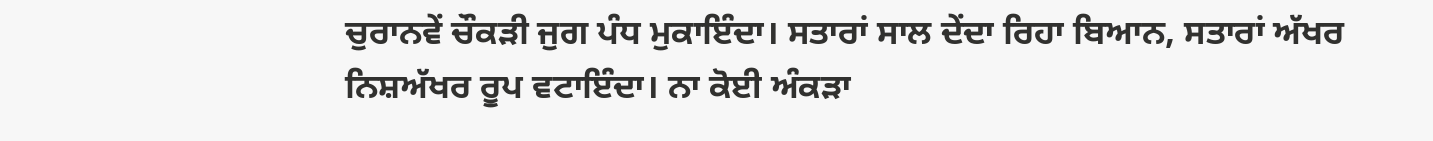ਚੁਰਾਨਵੇਂ ਚੌਕੜੀ ਜੁਗ ਪੰਧ ਮੁਕਾਇੰਦਾ। ਸਤਾਰਾਂ ਸਾਲ ਦੇਂਦਾ ਰਿਹਾ ਬਿਆਨ, ਸਤਾਰਾਂ ਅੱਖਰ ਨਿਸ਼ਅੱਖਰ ਰੂਪ ਵਟਾਇੰਦਾ। ਨਾ ਕੋਈ ਅੰਕੜਾ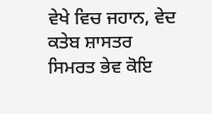ਵੇਖੇ ਵਿਚ ਜਹਾਨ, ਵੇਦ ਕਤੇਬ ਸ਼ਾਸਤਰ ਸਿਮਰਤ ਭੇਵ ਕੋਇ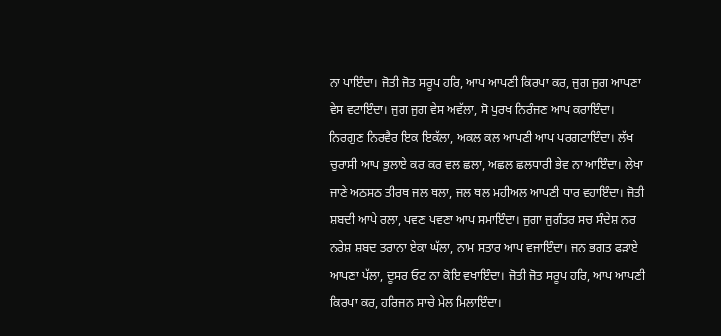ਨਾ ਪਾਇੰਦਾ। ਜੋਤੀ ਜੋਤ ਸਰੂਪ ਹਰਿ, ਆਪ ਆਪਣੀ ਕਿਰਪਾ ਕਰ, ਜੁਗ ਜੁਗ ਆਪਣਾ ਵੇਸ ਵਟਾਇੰਦਾ। ਜੁਗ ਜੁਗ ਵੇਸ ਅਵੱਲਾ, ਸੋ ਪੁਰਖ ਨਿਰੰਜਣ ਆਪ ਕਰਾਇੰਦਾ। ਨਿਰਗੁਣ ਨਿਰਵੈਰ ਇਕ ਇਕੱਲਾ, ਅਕਲ ਕਲ ਆਪਣੀ ਆਪ ਪਰਗਟਾਇੰਦਾ। ਲੱਖ ਚੁਰਾਸੀ ਆਪ ਭੁਲਾਏ ਕਰ ਕਰ ਵਲ ਛਲਾ, ਅਛਲ ਛਲਧਾਰੀ ਭੇਵ ਨਾ ਆਇੰਦਾ। ਲੇਖਾ ਜਾਣੇ ਅਠਸਠ ਤੀਰਥ ਜਲ ਥਲਾ, ਜਲ ਥਲ ਮਹੀਅਲ ਆਪਣੀ ਧਾਰ ਵਹਾਇੰਦਾ। ਜੋਤੀ ਸ਼ਬਦੀ ਆਪੇ ਰਲਾ, ਪਵਣ ਪਵਣਾ ਆਪ ਸਮਾਇੰਦਾ। ਜੁਗਾ ਜੁਗੰਤਰ ਸਚ ਸੰਦੇਸ਼ ਨਰ ਨਰੇਸ਼ ਸ਼ਬਦ ਤਰਾਨਾ ਏਕਾ ਘੱਲਾ, ਨਾਮ ਸਤਾਰ ਆਪ ਵਜਾਇੰਦਾ। ਜਨ ਭਗਤ ਫੜਾਏ ਆਪਣਾ ਪੱਲਾ, ਦੂਸਰ ਓਟ ਨਾ ਕੋਇ ਵਖਾਇੰਦਾ। ਜੋਤੀ ਜੋਤ ਸਰੂਪ ਹਰਿ, ਆਪ ਆਪਣੀ ਕਿਰਪਾ ਕਰ, ਹਰਿਜਨ ਸਾਚੇ ਮੇਲ ਮਿਲਾਇੰਦਾ।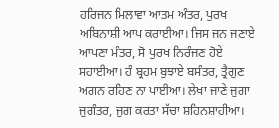ਹਰਿਜਨ ਮਿਲਾਵਾ ਆਤਮ ਅੰਤਰ, ਪੁਰਖ ਅਬਿਨਾਸ਼ੀ ਆਪ ਕਰਾਈਆ। ਜਿਸ ਜਨ ਜਣਾਏ ਆਪਣਾ ਮੰਤਰ, ਸੋ ਪੁਰਖ ਨਿਰੰਜਣ ਹੋਏ ਸਹਾਈਆ। ਹੰ ਬ੍ਰਹਮ ਬੁਝਾਏ ਬਸੰਤਰ, ਤ੍ਰੈਗੁਣ ਅਗਨ ਰਹਿਣ ਨਾ ਪਾਈਆ। ਲੇਖਾ ਜਾਣੇ ਜੁਗਾ ਜੁਗੰਤਰ, ਜੁਗ ਕਰਤਾ ਸੱਚਾ ਸ਼ਹਿਨਸ਼ਾਹੀਆ।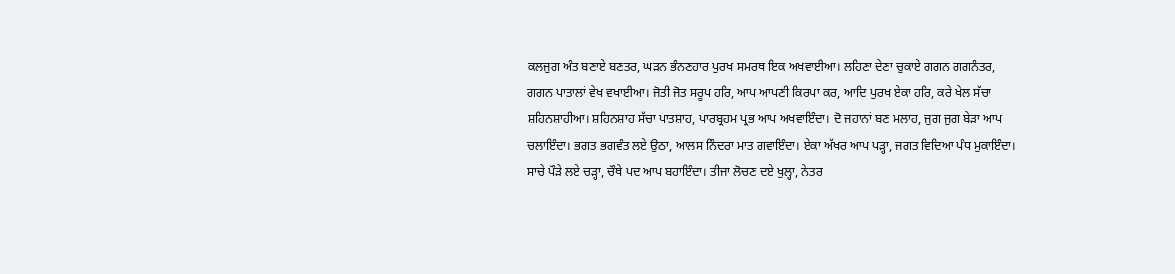ਕਲਜੁਗ ਅੰਤ ਬਣਾਏ ਬਣਤਰ, ਘੜਨ ਭੰਨਣਹਾਰ ਪੁਰਖ ਸਮਰਥ ਇਕ ਅਖਵਾਈਆ। ਲਹਿਣਾ ਦੇਣਾ ਚੁਕਾਏ ਗਗਨ ਗਗਨੰਤਰ, ਗਗਨ ਪਾਤਾਲਾਂ ਵੇਖ ਵਖਾਈਆ। ਜੋਤੀ ਜੋਤ ਸਰੂਪ ਹਰਿ, ਆਪ ਆਪਣੀ ਕਿਰਪਾ ਕਰ, ਆਦਿ ਪੁਰਖ ਏਕਾ ਹਰਿ, ਕਰੇ ਖੇਲ ਸੱਚਾ ਸ਼ਹਿਨਸ਼ਾਹੀਆ। ਸ਼ਹਿਨਸ਼ਾਹ ਸੱਚਾ ਪਾਤਸ਼ਾਹ, ਪਾਰਬ੍ਰਹਮ ਪ੍ਰਭ ਆਪ ਅਖਵਾਇੰਦਾ। ਦੋ ਜਹਾਨਾਂ ਬਣ ਮਲਾਹ, ਜੁਗ ਜੁਗ ਬੇੜਾ ਆਪ ਚਲਾਇੰਦਾ। ਭਗਤ ਭਗਵੰਤ ਲਏ ਉਠਾ, ਆਲਸ ਨਿੰਦਰਾ ਮਾਤ ਗਵਾਇੰਦਾ। ਏਕਾ ਅੱਖਰ ਆਪ ਪੜ੍ਹਾ, ਜਗਤ ਵਿਦਿਆ ਪੰਧ ਮੁਕਾਇੰਦਾ। ਸਾਚੇ ਪੌੜੇ ਲਏ ਚੜ੍ਹਾ, ਚੌਥੇ ਪਦ ਆਪ ਬਹਾਇੰਦਾ। ਤੀਜਾ ਲੋਚਣ ਦਏ ਖੁਲ੍ਹਾ, ਨੇਤਰ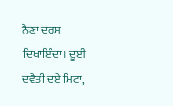ਨੈਣਾ ਦਰਸ ਦਿਖਾਇੰਦਾ। ਦੂਈ ਦਵੈਤੀ ਦਏ ਮਿਟਾ,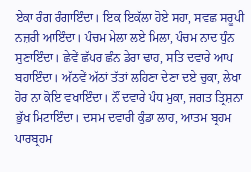ਏਕਾ ਰੰਗ ਰੰਗਾਇੰਦਾ। ਇਕ ਇਕੱਲਾ ਹੋਏ ਸਹਾ, ਸਵਛ ਸਰੂਪੀ ਨਜ਼ਰੀ ਆਇੰਦਾ। ਪੰਚਮ ਮੇਲਾ ਲਏ ਮਿਲਾ, ਪੰਚਮ ਨਾਦ ਧੁੰਨ ਸੁਣਾਇੰਦਾ। ਛੇਵੇਂ ਛੱਪਰ ਛੰਨ ਡੇਰਾ ਢਾਹ, ਸਤਿ ਦਵਾਰੇ ਆਪ ਬਹਾਇੰਦਾ। ਅੱਠਵੇਂ ਅੱਠਾਂ ਤੱਤਾਂ ਲਹਿਣਾ ਦੇਣਾ ਦਏ ਚੁਕਾ, ਲੇਖਾ ਹੋਰ ਨਾ ਕੋਇ ਵਖਾਇੰਦਾ। ਨੌਂ ਦਵਾਰੇ ਪੰਧ ਮੁਕਾ, ਜਗਤ ਤ੍ਰਿਸ਼ਨਾ ਭੁੱਖ ਮਿਟਾਇੰਦਾ। ਦਸਮ ਦਵਾਰੀ ਕੁੰਡਾ ਲਾਹ, ਆਤਮ ਬ੍ਰਹਮ ਪਾਰਬ੍ਰਹਮ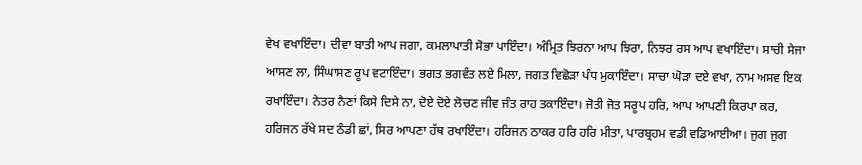ਵੇਖ ਵਖਾਇੰਦਾ। ਦੀਵਾ ਬਾਤੀ ਆਪ ਜਗਾ, ਕਮਲਾਪਾਤੀ ਸੋਭਾ ਪਾਇੰਦਾ। ਅੰਮ੍ਰਿਤ ਝਿਰਨਾ ਆਪ ਝਿਰਾ, ਨਿਝਰ ਰਸ ਆਪ ਵਖਾਇੰਦਾ। ਸਾਚੀ ਸੇਜਾ ਆਸਣ ਲਾ, ਸਿੰਘਾਸਣ ਰੂਪ ਵਟਾਇੰਦਾ। ਭਗਤ ਭਗਵੰਤ ਲਏ ਮਿਲਾ, ਜਗਤ ਵਿਛੋੜਾ ਪੰਧ ਮੁਕਾਇੰਦਾ। ਸਾਚਾ ਘੋੜਾ ਦਏ ਵਖਾ, ਨਾਮ ਅਸਵ ਇਕ ਰਖਾਇੰਦਾ। ਨੇਤਰ ਨੈਣਾਂ ਕਿਸੇ ਦਿਸੇ ਨਾ, ਦੋਏ ਦੋਏ ਲੋਚਣ ਜੀਵ ਜੰਤ ਰਾਹ ਤਕਾਇੰਦਾ। ਜੋਤੀ ਜੋਤ ਸਰੂਪ ਹਰਿ, ਆਪ ਆਪਣੀ ਕਿਰਪਾ ਕਰ, ਹਰਿਜਨ ਰੱਖੇ ਸਦ ਠੰਡੀ ਛਾਂ, ਸਿਰ ਆਪਣਾ ਹੱਥ ਰਖਾਇੰਦਾ। ਹਰਿਜਨ ਠਾਕਰ ਹਰਿ ਹਰਿ ਮੀਤਾ, ਪਾਰਬ੍ਰਹਮ ਵਡੀ ਵਡਿਆਈਆ। ਜੁਗ ਜੁਗ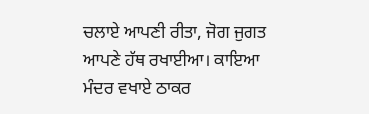ਚਲਾਏ ਆਪਣੀ ਰੀਤਾ, ਜੋਗ ਜੁਗਤ ਆਪਣੇ ਹੱਥ ਰਖਾਈਆ। ਕਾਇਆ ਮੰਦਰ ਵਖਾਏ ਠਾਕਰ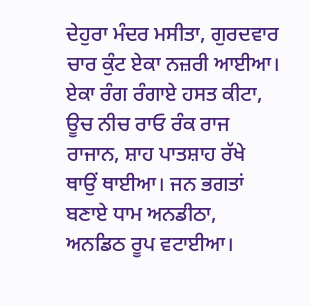ਦੇਹੁਰਾ ਮੰਦਰ ਮਸੀਤਾ, ਗੁਰਦਵਾਰ ਚਾਰ ਕੁੰਟ ਏਕਾ ਨਜ਼ਰੀ ਆਈਆ। ਏਕਾ ਰੰਗ ਰੰਗਾਏ ਹਸਤ ਕੀਟਾ, ਊਚ ਨੀਚ ਰਾਓ ਰੰਕ ਰਾਜ ਰਾਜਾਨ, ਸ਼ਾਹ ਪਾਤਸ਼ਾਹ ਰੱਖੇ ਥਾਉਂ ਥਾਈਆ। ਜਨ ਭਗਤਾਂ ਬਣਾਏ ਧਾਮ ਅਨਡੀਠਾ, ਅਨਡਿਠ ਰੂਪ ਵਟਾਈਆ।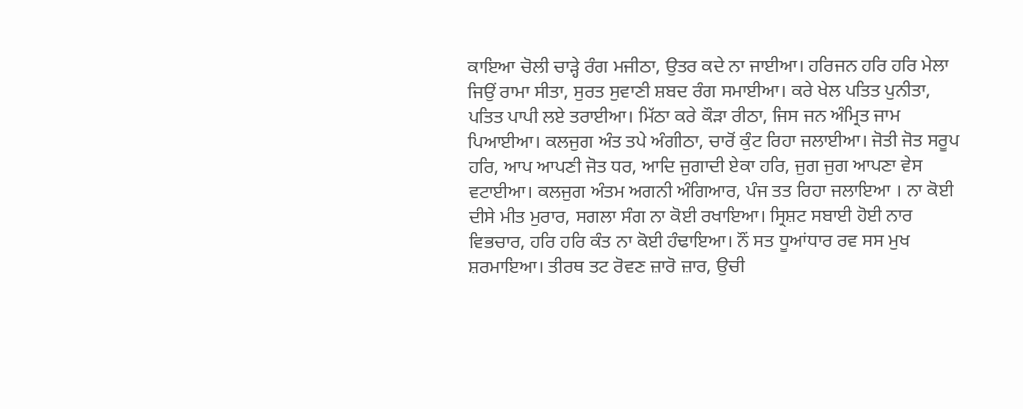ਕਾਇਆ ਚੋਲੀ ਚਾੜ੍ਹੇ ਰੰਗ ਮਜੀਠਾ, ਉਤਰ ਕਦੇ ਨਾ ਜਾਈਆ। ਹਰਿਜਨ ਹਰਿ ਹਰਿ ਮੇਲਾ ਜਿਉਂ ਰਾਮਾ ਸੀਤਾ, ਸੁਰਤ ਸੁਵਾਣੀ ਸ਼ਬਦ ਰੰਗ ਸਮਾਈਆ। ਕਰੇ ਖੇਲ ਪਤਿਤ ਪੁਨੀਤਾ, ਪਤਿਤ ਪਾਪੀ ਲਏ ਤਰਾਈਆ। ਮਿੱਠਾ ਕਰੇ ਕੌੜਾ ਰੀਠਾ, ਜਿਸ ਜਨ ਅੰਮ੍ਰਿਤ ਜਾਮ ਪਿਆਈਆ। ਕਲਜੁਗ ਅੰਤ ਤਪੇ ਅੰਗੀਠਾ, ਚਾਰੋਂ ਕੁੰਟ ਰਿਹਾ ਜਲਾਈਆ। ਜੋਤੀ ਜੋਤ ਸਰੂਪ ਹਰਿ, ਆਪ ਆਪਣੀ ਜੋਤ ਧਰ, ਆਦਿ ਜੁਗਾਦੀ ਏਕਾ ਹਰਿ, ਜੁਗ ਜੁਗ ਆਪਣਾ ਵੇਸ ਵਟਾਈਆ। ਕਲਜੁਗ ਅੰਤਮ ਅਗਨੀ ਅੰਗਿਆਰ, ਪੰਜ ਤਤ ਰਿਹਾ ਜਲਾਇਆ । ਨਾ ਕੋਈ ਦੀਸੇ ਮੀਤ ਮੁਰਾਰ, ਸਗਲਾ ਸੰਗ ਨਾ ਕੋਈ ਰਖਾਇਆ। ਸ੍ਰਿਸ਼ਟ ਸਬਾਈ ਹੋਈ ਨਾਰ ਵਿਭਚਾਰ, ਹਰਿ ਹਰਿ ਕੰਤ ਨਾ ਕੋਈ ਹੰਢਾਇਆ। ਨੌਂ ਸਤ ਧੂਆਂਧਾਰ ਰਵ ਸਸ ਮੁਖ ਸ਼ਰਮਾਇਆ। ਤੀਰਥ ਤਟ ਰੋਵਣ ਜ਼ਾਰੋ ਜ਼ਾਰ, ਉਚੀ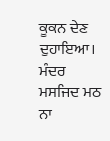ਕੂਕਨ ਦੇਣ ਦੁਹਾਇਆ। ਮੰਦਰ ਮਸਜਿਦ ਮਠ ਨਾ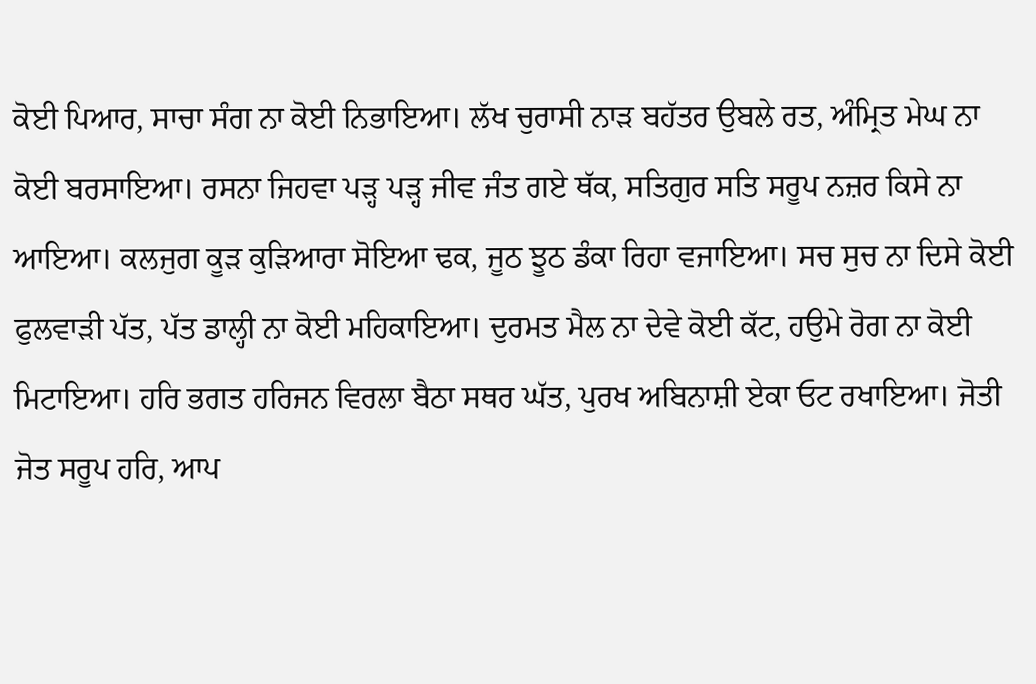ਕੋਈ ਪਿਆਰ, ਸਾਚਾ ਸੰਗ ਨਾ ਕੋਈ ਨਿਭਾਇਆ। ਲੱਖ ਚੁਰਾਸੀ ਨਾੜ ਬਹੱਤਰ ਉਬਲੇ ਰਤ, ਅੰਮ੍ਰਿਤ ਮੇਘ ਨਾ ਕੋਈ ਬਰਸਾਇਆ। ਰਸਨਾ ਜਿਹਵਾ ਪੜ੍ਹ ਪੜ੍ਹ ਜੀਵ ਜੰਤ ਗਏ ਥੱਕ, ਸਤਿਗੁਰ ਸਤਿ ਸਰੂਪ ਨਜ਼ਰ ਕਿਸੇ ਨਾ ਆਇਆ। ਕਲਜੁਗ ਕੂੜ ਕੁੜਿਆਰਾ ਸੋਇਆ ਢਕ, ਜੂਠ ਝੂਠ ਡੰਕਾ ਰਿਹਾ ਵਜਾਇਆ। ਸਚ ਸੁਚ ਨਾ ਦਿਸੇ ਕੋਈ ਫੁਲਵਾੜੀ ਪੱਤ, ਪੱਤ ਡਾਲ੍ਹੀ ਨਾ ਕੋਈ ਮਹਿਕਾਇਆ। ਦੁਰਮਤ ਮੈਲ ਨਾ ਦੇਵੇ ਕੋਈ ਕੱਟ, ਹਉਮੇ ਰੋਗ ਨਾ ਕੋਈ ਮਿਟਾਇਆ। ਹਰਿ ਭਗਤ ਹਰਿਜਨ ਵਿਰਲਾ ਬੈਠਾ ਸਥਰ ਘੱਤ, ਪੁਰਖ ਅਬਿਨਾਸ਼ੀ ਏਕਾ ਓਟ ਰਖਾਇਆ। ਜੋਤੀ ਜੋਤ ਸਰੂਪ ਹਰਿ, ਆਪ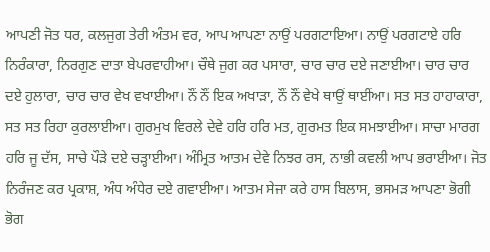ਆਪਣੀ ਜੋਤ ਧਰ, ਕਲਜੁਗ ਤੇਰੀ ਅੰਤਮ ਵਰ, ਆਪ ਆਪਣਾ ਨਾਉਂ ਪਰਗਟਾਇਆ। ਨਾਉਂ ਪਰਗਟਾਏ ਹਰਿ ਨਿਰੰਕਾਰਾ, ਨਿਰਗੁਣ ਦਾਤਾ ਬੇਪਰਵਾਹੀਆ। ਚੌਥੇ ਜੁਗ ਕਰ ਪਸਾਰਾ, ਚਾਰ ਚਾਰ ਦਏ ਜਣਾਈਆ। ਚਾਰ ਚਾਰ ਦਏ ਹੁਲਾਰਾ, ਚਾਰ ਚਾਰ ਵੇਖ ਵਖਾਈਆ। ਨੌਂ ਨੌਂ ਇਕ ਅਖਾੜਾ, ਨੌਂ ਨੌਂ ਵੇਖੇ ਥਾਉਂ ਥਾਈਂਆ। ਸਤ ਸਤ ਹਾਹਾਕਾਰਾ, ਸਤ ਸਤ ਰਿਹਾ ਕੁਰਲਾਈਆ। ਗੁਰਮੁਖ ਵਿਰਲੇ ਦੇਵੇ ਹਰਿ ਹਰਿ ਮਤ, ਗੁਰਮਤ ਇਕ ਸਮਝਾਈਆ। ਸਾਚਾ ਮਾਰਗ ਹਰਿ ਜੂ ਦੱਸ, ਸਾਚੇ ਪੌੜੇ ਦਏ ਚੜ੍ਹਾਈਆ। ਅੰਮ੍ਰਿਤ ਆਤਮ ਦੇਵੇ ਨਿਝਰ ਰਸ, ਨਾਭੀ ਕਵਲੀ ਆਪ ਭਰਾਈਆ। ਜੋਤ ਨਿਰੰਜਣ ਕਰ ਪ੍ਰਕਾਸ਼, ਅੰਧ ਅੰਧੇਰ ਦਏ ਗਵਾਈਆ। ਆਤਮ ਸੇਜਾ ਕਰੇ ਹਾਸ ਬਿਲਾਸ, ਭਸਮੜ ਆਪਣਾ ਭੋਗੀ ਭੋਗ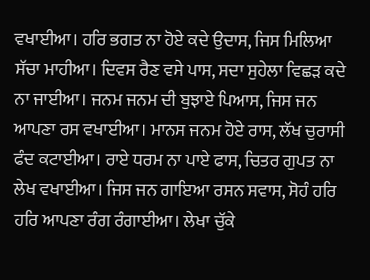ਵਖਾਈਆ। ਹਰਿ ਭਗਤ ਨਾ ਹੋਏ ਕਦੇ ਉਦਾਸ, ਜਿਸ ਮਿਲਿਆ ਸੱਚਾ ਮਾਹੀਆ। ਦਿਵਸ ਰੈਣ ਵਸੇ ਪਾਸ, ਸਦਾ ਸੁਹੇਲਾ ਵਿਛੜ ਕਦੇ ਨਾ ਜਾਈਆ। ਜਨਮ ਜਨਮ ਦੀ ਬੁਝਾਏ ਪਿਆਸ, ਜਿਸ ਜਨ ਆਪਣਾ ਰਸ ਵਖਾਈਆ। ਮਾਨਸ ਜਨਮ ਹੋਏ ਰਾਸ, ਲੱਖ ਚੁਰਾਸੀ ਫੰਦ ਕਟਾਈਆ। ਰਾਏ ਧਰਮ ਨਾ ਪਾਏ ਫਾਸ, ਚਿਤਰ ਗੁਪਤ ਨਾ ਲੇਖ ਵਖਾਈਆ। ਜਿਸ ਜਨ ਗਾਇਆ ਰਸਨ ਸਵਾਸ, ਸੋਹੰ ਹਰਿ ਹਰਿ ਆਪਣਾ ਰੰਗ ਰੰਗਾਈਆ। ਲੇਖਾ ਚੁੱਕੇ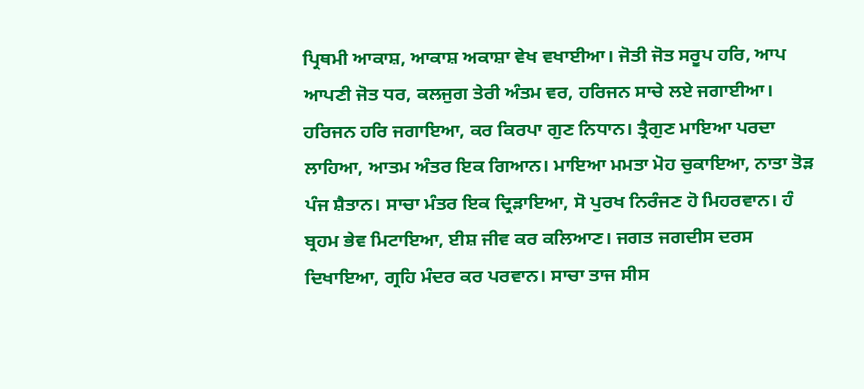ਪ੍ਰਿਥਮੀ ਆਕਾਸ਼, ਆਕਾਸ਼ ਅਕਾਸ਼ਾ ਵੇਖ ਵਖਾਈਆ। ਜੋਤੀ ਜੋਤ ਸਰੂਪ ਹਰਿ, ਆਪ ਆਪਣੀ ਜੋਤ ਧਰ, ਕਲਜੁਗ ਤੇਰੀ ਅੰਤਮ ਵਰ, ਹਰਿਜਨ ਸਾਚੇ ਲਏ ਜਗਾਈਆ। ਹਰਿਜਨ ਹਰਿ ਜਗਾਇਆ, ਕਰ ਕਿਰਪਾ ਗੁਣ ਨਿਧਾਨ। ਤ੍ਰੈਗੁਣ ਮਾਇਆ ਪਰਦਾ ਲਾਹਿਆ, ਆਤਮ ਅੰਤਰ ਇਕ ਗਿਆਨ। ਮਾਇਆ ਮਮਤਾ ਮੋਹ ਚੁਕਾਇਆ, ਨਾਤਾ ਤੋੜ ਪੰਜ ਸ਼ੈਤਾਨ। ਸਾਚਾ ਮੰਤਰ ਇਕ ਦ੍ਰਿੜਾਇਆ, ਸੋ ਪੁਰਖ ਨਿਰੰਜਣ ਹੋ ਮਿਹਰਵਾਨ। ਹੰ ਬ੍ਰਹਮ ਭੇਵ ਮਿਟਾਇਆ, ਈਸ਼ ਜੀਵ ਕਰ ਕਲਿਆਣ। ਜਗਤ ਜਗਦੀਸ ਦਰਸ ਦਿਖਾਇਆ, ਗ੍ਰਹਿ ਮੰਦਰ ਕਰ ਪਰਵਾਨ। ਸਾਚਾ ਤਾਜ ਸੀਸ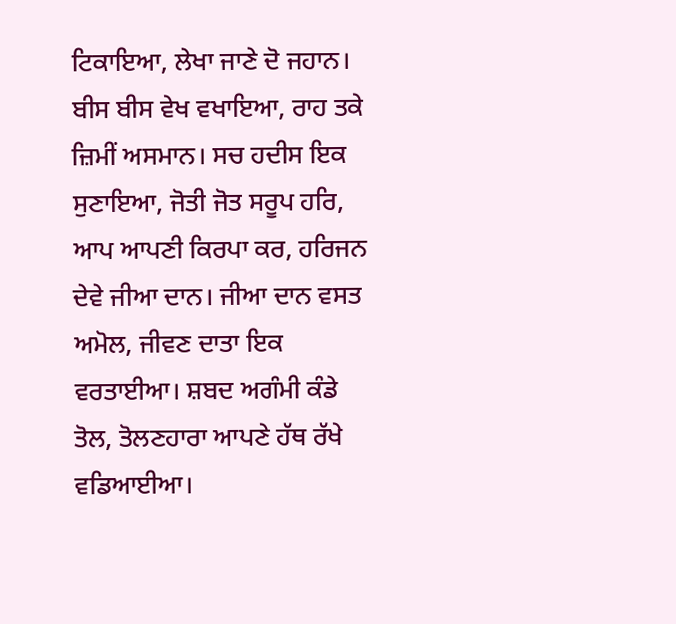ਟਿਕਾਇਆ, ਲੇਖਾ ਜਾਣੇ ਦੋ ਜਹਾਨ। ਬੀਸ ਬੀਸ ਵੇਖ ਵਖਾਇਆ, ਰਾਹ ਤਕੇ ਜ਼ਿਮੀਂ ਅਸਮਾਨ। ਸਚ ਹਦੀਸ ਇਕ ਸੁਣਾਇਆ, ਜੋਤੀ ਜੋਤ ਸਰੂਪ ਹਰਿ, ਆਪ ਆਪਣੀ ਕਿਰਪਾ ਕਰ, ਹਰਿਜਨ ਦੇਵੇ ਜੀਆ ਦਾਨ। ਜੀਆ ਦਾਨ ਵਸਤ ਅਮੋਲ, ਜੀਵਣ ਦਾਤਾ ਇਕ ਵਰਤਾਈਆ। ਸ਼ਬਦ ਅਗੰਮੀ ਕੰਡੇ ਤੋਲ, ਤੋਲਣਹਾਰਾ ਆਪਣੇ ਹੱਥ ਰੱਖੇ ਵਡਿਆਈਆ।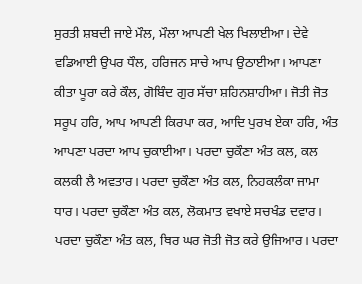ਸੁਰਤੀ ਸ਼ਬਦੀ ਜਾਏ ਮੌਲ, ਮੌਲਾ ਆਪਣੀ ਖੇਲ ਖਿਲਾਈਆ। ਦੇਵੇ ਵਡਿਆਈ ਉਪਰ ਧੌਲ, ਹਰਿਜਨ ਸਾਚੇ ਆਪ ਉਠਾਈਆ। ਆਪਣਾ ਕੀਤਾ ਪੂਰਾ ਕਰੇ ਕੌਲ, ਗੋਬਿੰਦ ਗੁਰ ਸੱਚਾ ਸ਼ਹਿਨਸ਼ਾਹੀਆ। ਜੋਤੀ ਜੋਤ ਸਰੂਪ ਹਰਿ, ਆਪ ਆਪਣੀ ਕਿਰਪਾ ਕਰ, ਆਦਿ ਪੁਰਖ ਏਕਾ ਹਰਿ, ਅੰਤ ਆਪਣਾ ਪਰਦਾ ਆਪ ਚੁਕਾਈਆ। ਪਰਦਾ ਚੁਕੌਣਾ ਅੰਤ ਕਲ, ਕਲ ਕਲਕੀ ਲੈ ਅਵਤਾਰ। ਪਰਦਾ ਚੁਕੌਣਾ ਅੰਤ ਕਲ, ਨਿਹਕਲੰਕਾ ਜਾਮਾ ਧਾਰ। ਪਰਦਾ ਚੁਕੌਣਾ ਅੰਤ ਕਲ, ਲੋਕਮਾਤ ਵਖਾਏ ਸਚਖੰਡ ਦਵਾਰ। ਪਰਦਾ ਚੁਕੌਣਾ ਅੰਤ ਕਲ, ਥਿਰ ਘਰ ਜੋਤੀ ਜੋਤ ਕਰੇ ਉਜਿਆਰ। ਪਰਦਾ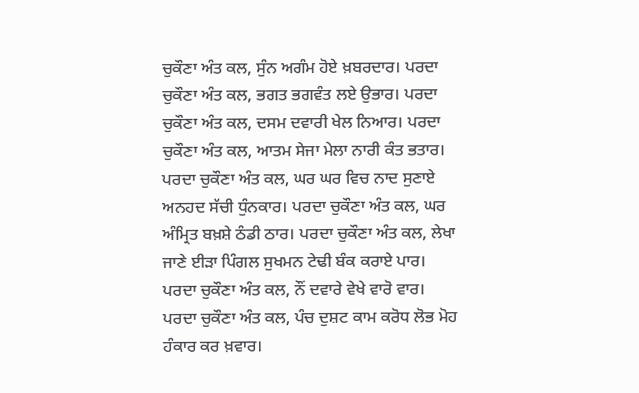ਚੁਕੌਣਾ ਅੰਤ ਕਲ, ਸੁੰਨ ਅਗੰਮ ਹੋਏ ਖ਼ਬਰਦਾਰ। ਪਰਦਾ ਚੁਕੌਣਾ ਅੰਤ ਕਲ, ਭਗਤ ਭਗਵੰਤ ਲਏ ਉਭਾਰ। ਪਰਦਾ ਚੁਕੌਣਾ ਅੰਤ ਕਲ, ਦਸਮ ਦਵਾਰੀ ਖੇਲ ਨਿਆਰ। ਪਰਦਾ ਚੁਕੌਣਾ ਅੰਤ ਕਲ, ਆਤਮ ਸੇਜਾ ਮੇਲਾ ਨਾਰੀ ਕੰਤ ਭਤਾਰ। ਪਰਦਾ ਚੁਕੌਣਾ ਅੰਤ ਕਲ, ਘਰ ਘਰ ਵਿਚ ਨਾਦ ਸੁਣਾਏ ਅਨਹਦ ਸੱਚੀ ਧੁੰਨਕਾਰ। ਪਰਦਾ ਚੁਕੌਣਾ ਅੰਤ ਕਲ, ਘਰ ਅੰਮ੍ਰਿਤ ਬਖ਼ਸ਼ੇ ਠੰਡੀ ਠਾਰ। ਪਰਦਾ ਚੁਕੌਣਾ ਅੰਤ ਕਲ, ਲੇਖਾ ਜਾਣੇ ਈੜਾ ਪਿੰਗਲ ਸੁਖਮਨ ਟੇਢੀ ਬੰਕ ਕਰਾਏ ਪਾਰ। ਪਰਦਾ ਚੁਕੌਣਾ ਅੰਤ ਕਲ, ਨੌਂ ਦਵਾਰੇ ਵੇਖੇ ਵਾਰੋ ਵਾਰ। ਪਰਦਾ ਚੁਕੌਣਾ ਅੰਤ ਕਲ, ਪੰਚ ਦੁਸ਼ਟ ਕਾਮ ਕਰੋਧ ਲੋਭ ਮੋਹ ਹੰਕਾਰ ਕਰ ਖ਼ਵਾਰ।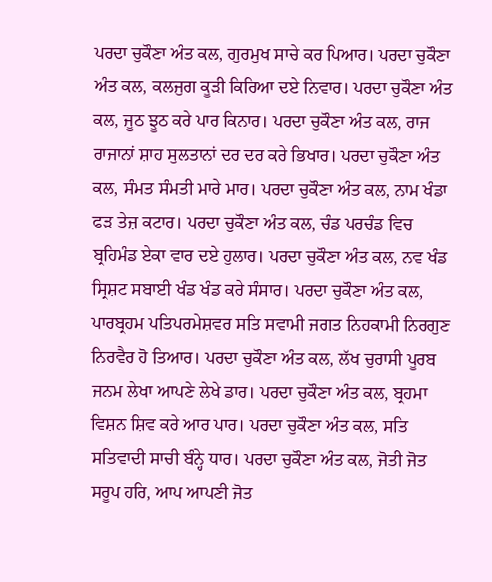ਪਰਦਾ ਚੁਕੌਣਾ ਅੰਤ ਕਲ, ਗੁਰਮੁਖ ਸਾਚੇ ਕਰ ਪਿਆਰ। ਪਰਦਾ ਚੁਕੌਣਾ ਅੰਤ ਕਲ, ਕਲਜੁਗ ਕੂੜੀ ਕਿਰਿਆ ਦਏ ਨਿਵਾਰ। ਪਰਦਾ ਚੁਕੌਣਾ ਅੰਤ ਕਲ, ਜੂਠ ਝੂਠ ਕਰੇ ਪਾਰ ਕਿਨਾਰ। ਪਰਦਾ ਚੁਕੌਣਾ ਅੰਤ ਕਲ, ਰਾਜ ਰਾਜਾਨਾਂ ਸ਼ਾਹ ਸੁਲਤਾਨਾਂ ਦਰ ਦਰ ਕਰੇ ਭਿਖਾਰ। ਪਰਦਾ ਚੁਕੌਣਾ ਅੰਤ ਕਲ, ਸੰਮਤ ਸੰਮਤੀ ਮਾਰੇ ਮਾਰ। ਪਰਦਾ ਚੁਕੌਣਾ ਅੰਤ ਕਲ, ਨਾਮ ਖੰਡਾ ਫੜ ਤੇਜ਼ ਕਟਾਰ। ਪਰਦਾ ਚੁਕੌਣਾ ਅੰਤ ਕਲ, ਚੰਡ ਪਰਚੰਡ ਵਿਚ ਬ੍ਰਹਿਮੰਡ ਏਕਾ ਵਾਰ ਦਏ ਹੁਲਾਰ। ਪਰਦਾ ਚੁਕੌਣਾ ਅੰਤ ਕਲ, ਨਵ ਖੰਡ ਸ੍ਰਿਸ਼ਟ ਸਬਾਈ ਖੰਡ ਖੰਡ ਕਰੇ ਸੰਸਾਰ। ਪਰਦਾ ਚੁਕੌਣਾ ਅੰਤ ਕਲ, ਪਾਰਬ੍ਰਹਮ ਪਤਿਪਰਮੇਸ਼ਵਰ ਸਤਿ ਸਵਾਮੀ ਜਗਤ ਨਿਹਕਾਮੀ ਨਿਰਗੁਣ ਨਿਰਵੈਰ ਹੋ ਤਿਆਰ। ਪਰਦਾ ਚੁਕੌਣਾ ਅੰਤ ਕਲ, ਲੱਖ ਚੁਰਾਸੀ ਪੂਰਬ ਜਨਮ ਲੇਖਾ ਆਪਣੇ ਲੇਖੇ ਡਾਰ। ਪਰਦਾ ਚੁਕੌਣਾ ਅੰਤ ਕਲ, ਬ੍ਰਹਮਾ ਵਿਸ਼ਨ ਸ਼ਿਵ ਕਰੇ ਆਰ ਪਾਰ। ਪਰਦਾ ਚੁਕੌਣਾ ਅੰਤ ਕਲ, ਸਤਿ ਸਤਿਵਾਦੀ ਸਾਚੀ ਬੰਨ੍ਹੇ ਧਾਰ। ਪਰਦਾ ਚੁਕੌਣਾ ਅੰਤ ਕਲ, ਜੋਤੀ ਜੋਤ ਸਰੂਪ ਹਰਿ, ਆਪ ਆਪਣੀ ਜੋਤ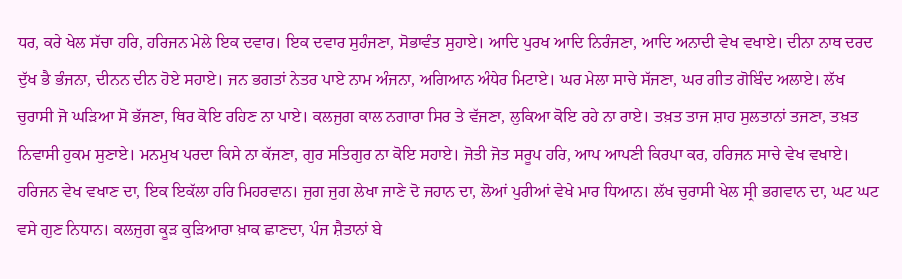ਧਰ, ਕਰੇ ਖੇਲ ਸੱਚਾ ਹਰਿ, ਹਰਿਜਨ ਮੇਲੇ ਇਕ ਦਵਾਰ। ਇਕ ਦਵਾਰ ਸੁਹੰਜਣਾ, ਸੋਭਾਵੰਤ ਸੁਹਾਏ। ਆਦਿ ਪੁਰਖ ਆਦਿ ਨਿਰੰਜਣਾ, ਆਦਿ ਅਨਾਦੀ ਵੇਖ ਵਖਾਏ। ਦੀਨਾ ਨਾਥ ਦਰਦ ਦੁੱਖ ਭੈ ਭੰਜਨਾ, ਦੀਨਨ ਦੀਨ ਹੋਏ ਸਹਾਏ। ਜਨ ਭਗਤਾਂ ਨੇਤਰ ਪਾਏ ਨਾਮ ਅੰਜਨਾ, ਅਗਿਆਨ ਅੰਧੇਰ ਮਿਟਾਏ। ਘਰ ਮੇਲਾ ਸਾਚੇ ਸੱਜਣਾ, ਘਰ ਗੀਤ ਗੋਬਿੰਦ ਅਲਾਏ। ਲੱਖ ਚੁਰਾਸੀ ਜੋ ਘੜਿਆ ਸੋ ਭੱਜਣਾ, ਥਿਰ ਕੋਇ ਰਹਿਣ ਨਾ ਪਾਏ। ਕਲਜੁਗ ਕਾਲ ਨਗਾਰਾ ਸਿਰ ਤੇ ਵੱਜਣਾ, ਲੁਕਿਆ ਕੋਇ ਰਹੇ ਨਾ ਰਾਏ। ਤਖ਼ਤ ਤਾਜ ਸ਼ਾਹ ਸੁਲਤਾਨਾਂ ਤਜਣਾ, ਤਖ਼ਤ ਨਿਵਾਸੀ ਹੁਕਮ ਸੁਣਾਏ। ਮਨਮੁਖ ਪਰਦਾ ਕਿਸੇ ਨਾ ਕੱਜਣਾ, ਗੁਰ ਸਤਿਗੁਰ ਨਾ ਕੋਇ ਸਹਾਏ। ਜੋਤੀ ਜੋਤ ਸਰੂਪ ਹਰਿ, ਆਪ ਆਪਣੀ ਕਿਰਪਾ ਕਰ, ਹਰਿਜਨ ਸਾਚੇ ਵੇਖ ਵਖਾਏ। ਹਰਿਜਨ ਵੇਖ ਵਖਾਣ ਦਾ, ਇਕ ਇਕੱਲਾ ਹਰਿ ਮਿਹਰਵਾਨ। ਜੁਗ ਜੁਗ ਲੇਖਾ ਜਾਣੇ ਦੋ ਜਹਾਨ ਦਾ, ਲੋਆਂ ਪੁਰੀਆਂ ਵੇਖੇ ਮਾਰ ਧਿਆਨ। ਲੱਖ ਚੁਰਾਸੀ ਖੇਲ ਸ੍ਰੀ ਭਗਵਾਨ ਦਾ, ਘਟ ਘਟ ਵਸੇ ਗੁਣ ਨਿਧਾਨ। ਕਲਜੁਗ ਕੂੜ ਕੁੜਿਆਰਾ ਖ਼ਾਕ ਛਾਣਦਾ, ਪੰਜ ਸ਼ੈਤਾਨਾਂ ਬੇ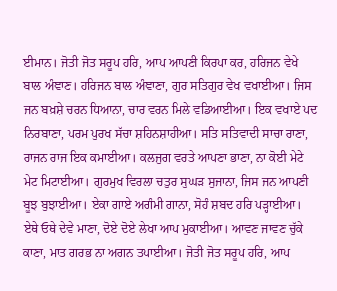ਈਮਾਨ। ਜੋਤੀ ਜੋਤ ਸਰੂਪ ਹਰਿ, ਆਪ ਆਪਣੀ ਕਿਰਪਾ ਕਰ, ਹਰਿਜਨ ਵੇਖੇ ਬਾਲ ਅੰਞਾਣ। ਹਰਿਜਨ ਬਾਲ ਅੰਞਾਣਾ, ਗੁਰ ਸਤਿਗੁਰ ਵੇਖ ਵਖਾਈਆ। ਜਿਸ ਜਨ ਬਖ਼ਸ਼ੇ ਚਰਨ ਧਿਆਨਾ, ਚਾਰ ਵਰਨ ਮਿਲੇ ਵਡਿਆਈਆ। ਇਕ ਵਖਾਏ ਪਦ ਨਿਰਬਾਣਾ, ਪਰਮ ਪੁਰਖ ਸੱਚਾ ਸ਼ਹਿਨਸ਼ਾਹੀਆ। ਸਤਿ ਸਤਿਵਾਦੀ ਸਾਚਾ ਰਾਣਾ, ਰਾਜਨ ਰਾਜ ਇਕ ਕਮਾਈਆ। ਕਲਜੁਗ ਵਰਤੇ ਆਪਣਾ ਭਾਣਾ, ਨਾ ਕੋਈ ਮੇਟੇ ਮੇਟ ਮਿਟਾਈਆ। ਗੁਰਮੁਖ ਵਿਰਲਾ ਚਤੁਰ ਸੁਘੜ ਸੁਜਾਨਾ, ਜਿਸ ਜਨ ਆਪਣੀ ਬੂਝ ਬੁਝਾਈਆ। ਏਕਾ ਗਾਏ ਅਗੰਮੀ ਗਾਨਾ, ਸੋਹੰ ਸ਼ਬਦ ਹਰਿ ਪੜ੍ਹਾਈਆ। ਏਥੇ ਓਥੇ ਦੇਵੇ ਮਾਣਾ, ਦੋਏ ਦੋਏ ਲੇਖਾ ਆਪ ਮੁਕਾਈਆ। ਆਵਣ ਜਾਵਣ ਚੁੱਕੇ ਕਾਣਾ, ਮਾਤ ਗਰਭ ਨਾ ਅਗਨ ਤਪਾਈਆ। ਜੋਤੀ ਜੋਤ ਸਰੂਪ ਹਰਿ, ਆਪ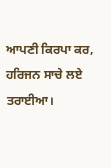ਆਪਣੀ ਕਿਰਪਾ ਕਰ, ਹਰਿਜਨ ਸਾਚੇ ਲਏ ਤਰਾਈਆ।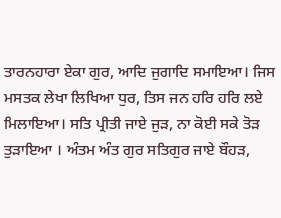ਤਾਰਨਹਾਰਾ ਏਕਾ ਗੁਰ, ਆਦਿ ਜੁਗਾਦਿ ਸਮਾਇਆ। ਜਿਸ ਮਸਤਕ ਲੇਖਾ ਲਿਖਿਆ ਧੁਰ, ਤਿਸ ਜਨ ਹਰਿ ਹਰਿ ਲਏ ਮਿਲਾਇਆ। ਸਤਿ ਪ੍ਰੀਤੀ ਜਾਏ ਜੁੜ, ਨਾ ਕੋਈ ਸਕੇ ਤੋੜ ਤੁੜਾਇਆ । ਅੰਤਮ ਅੰਤ ਗੁਰ ਸਤਿਗੁਰ ਜਾਏ ਬੌਹੜ,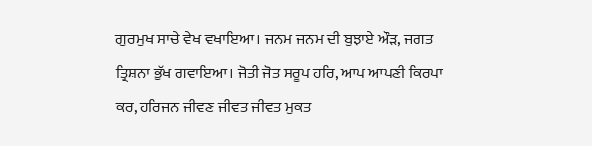ਗੁਰਮੁਖ ਸਾਚੇ ਵੇਖ ਵਖਾਇਆ। ਜਨਮ ਜਨਮ ਦੀ ਬੁਝਾਏ ਔੜ, ਜਗਤ ਤ੍ਰਿਸ਼ਨਾ ਭੁੱਖ ਗਵਾਇਆ। ਜੋਤੀ ਜੋਤ ਸਰੂਪ ਹਰਿ, ਆਪ ਆਪਣੀ ਕਿਰਪਾ ਕਰ, ਹਰਿਜਨ ਜੀਵਣ ਜੀਵਤ ਜੀਵਤ ਮੁਕਤ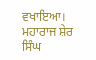ਵਖਾਇਆ। ਮਹਾਰਾਜ ਸ਼ੇਰ ਸਿੰਘ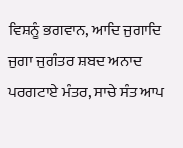ਵਿਸ਼ਨੂੰ ਭਗਵਾਨ, ਆਦਿ ਜੁਗਾਦਿ ਜੁਗਾ ਜੁਗੰਤਰ ਸ਼ਬਦ ਅਨਾਦ ਪਰਗਟਾਏ ਮੰਤਰ, ਸਾਚੇ ਸੰਤ ਆਪ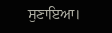ਸੁਣਾਇਆ।